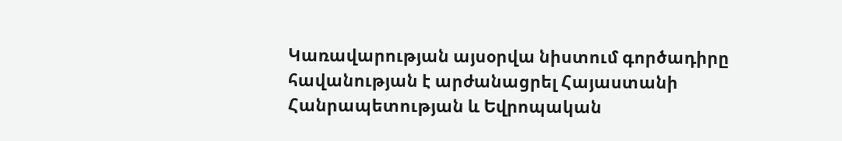Կառավարության այսօրվա նիստում գործադիրը հավանության է արժանացրել Հայաստանի Հանրապետության և Եվրոպական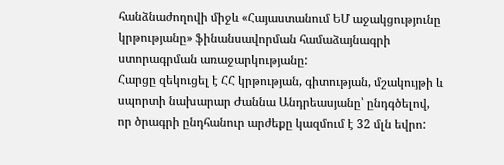հանձնաժողովի միջև «Հայաստանում ԵՄ աջակցությունը կրթությանը» ֆինանսավորման համաձայնագրի ստորագրման առաջարկությանը:
Հարցը զեկուցել է ՀՀ կրթության, գիտության, մշակույթի և սպորտի նախարար Ժաննա Անդրեասյանը՝ ընդգծելով, որ ծրագրի ընդհանուր արժեքը կազմում է 32 մլն եվրո: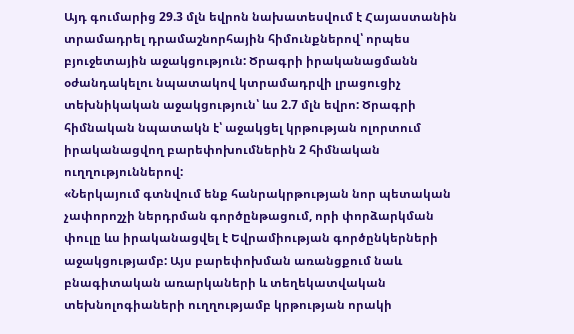Այդ գումարից 29.3 մլն եվրոն նախատեսվում է Հայաստանին տրամադրել դրամաշնորհային հիմունքներով՝ որպես բյուջետային աջակցություն: Ծրագրի իրականացմանն օժանդակելու նպատակով կտրամադրվի լրացուցիչ տեխնիկական աջակցություն՝ ևս 2.7 մլն եվրո: Ծրագրի հիմնական նպատակն է՝ աջակցել կրթության ոլորտում իրականացվող բարեփոխումներին 2 հիմնական ուղղություններով:
«Ներկայում գտնվում ենք հանրակրթության նոր պետական չափորոշչի ներդրման գործընթացում, որի փորձարկման փուլը ևս իրականացվել է Եվրամիության գործընկերների աջակցությամբ: Այս բարեփոխման առանցքում նաև բնագիտական առարկաների և տեղեկատվական տեխնոլոգիաների ուղղությամբ կրթության որակի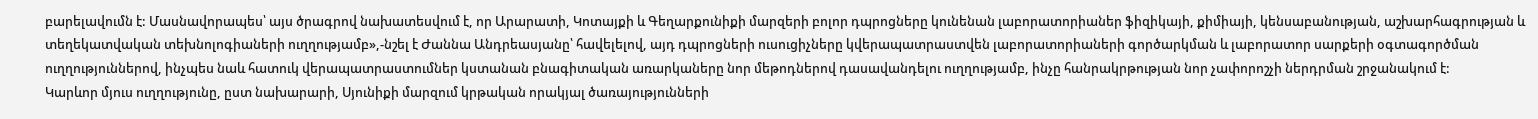բարելավումն է: Մասնավորապես՝ այս ծրագրով նախատեսվում է, որ Արարատի, Կոտայքի և Գեղարքունիքի մարզերի բոլոր դպրոցները կունենան լաբորատորիաներ ֆիզիկայի, քիմիայի, կենսաբանության, աշխարհագրության և տեղեկատվական տեխնոլոգիաների ուղղությամբ»,-նշել է Ժաննա Անդրեասյանը՝ հավելելով, այդ դպրոցների ուսուցիչները կվերապատրաստվեն լաբորատորիաների գործարկման և լաբորատոր սարքերի օգտագործման ուղղություններով, ինչպես նաև հատուկ վերապատրաստումներ կստանան բնագիտական առարկաները նոր մեթոդներով դասավանդելու ուղղությամբ, ինչը հանրակրթության նոր չափորոշչի ներդրման շրջանակում է:
Կարևոր մյուս ուղղությունը, ըստ նախարարի, Սյունիքի մարզում կրթական որակյալ ծառայությունների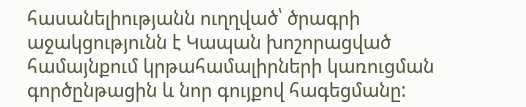հասանելիությանն ուղղված՝ ծրագրի աջակցությունն է Կապան խոշորացված համայնքում կրթահամալիրների կառուցման գործընթացին և նոր գույքով հագեցմանը: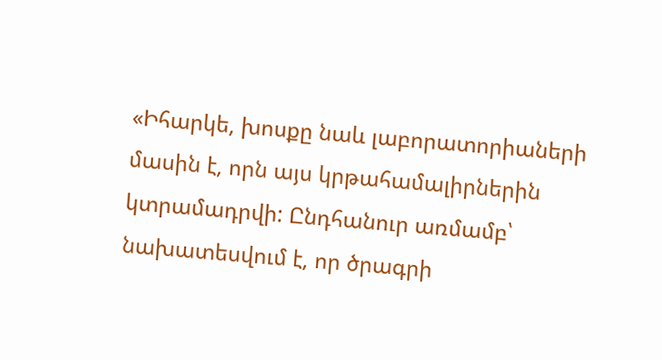«Իհարկե, խոսքը նաև լաբորատորիաների մասին է, որն այս կրթահամալիրներին կտրամադրվի: Ընդհանուր առմամբ՝ նախատեսվում է, որ ծրագրի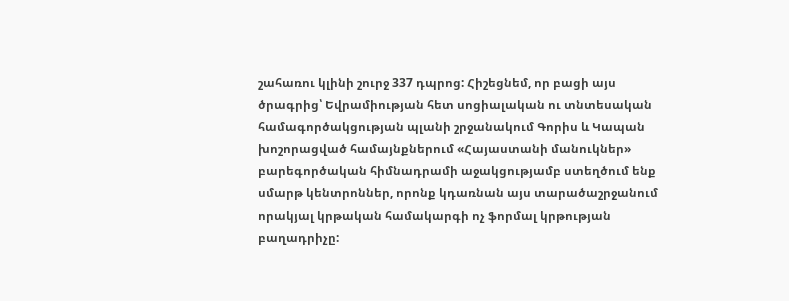շահառու կլինի շուրջ 337 դպրոց: Հիշեցնեմ, որ բացի այս ծրագրից՝ Եվրամիության հետ սոցիալական ու տնտեսական համագործակցության պլանի շրջանակում Գորիս և Կապան խոշորացված համայնքներում «Հայաստանի մանուկներ» բարեգործական հիմնադրամի աջակցությամբ ստեղծում ենք սմարթ կենտրոններ, որոնք կդառնան այս տարածաշրջանում որակյալ կրթական համակարգի ոչ ֆորմալ կրթության բաղադրիչը: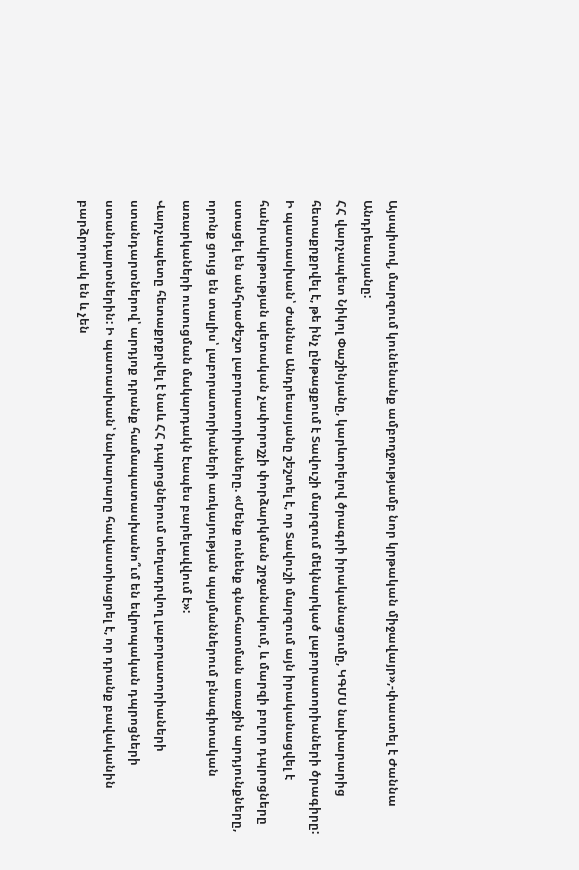Այսպիսով, մարզում կունենանք ամբողջությամբ նոր կրթական միջավայր»,-փաստել է Ժաննա Անդրեասյանը:
ՀՀ վարչապետ Նիկոլ Փաշինյանը, կարևորելով ծրագրի իրականացումը, ԿԳՄՍ նախարարից հետաքրքրվել է, թե ինչ ընթացքում է Տավուշի մարզում մեկնարկած լաբորատորիաների ծրագիրը:
Ի պատասխան՝ Ժաննա Անդրեասյանը շեշտել է, որ Տավուշի մարզում այն իրականացվել է հանրակրթության պետական չափորոշչի փորձարկման շրջանակում, և մարզի բոլոր դպրոցները ստացել են անհրաժեշտ լաբորատորիաները. «Մենք ունենք գնահատման առաջին արդյունքները, որոնք ցույց են տալիս՝ լաբորատորիաների առկայության պայմաններում բնագիտական առարկաների ուսուցման մակարդակն էապես բարելավվում է»:
Վարչապետը հետաքրքրվել է նաև ՀՀ դպրոցներում տեղադրվող լաբորատորիաների ստանդարտներով՝ արդյոք դրանք համապատասխանո՞ւմ են եվրոպական դպրոցների ստանդարտներին: Ի պատասխան՝ նախարարը հավաստիացրել է, որ դրանք բավականին բարձրորակ են և չեն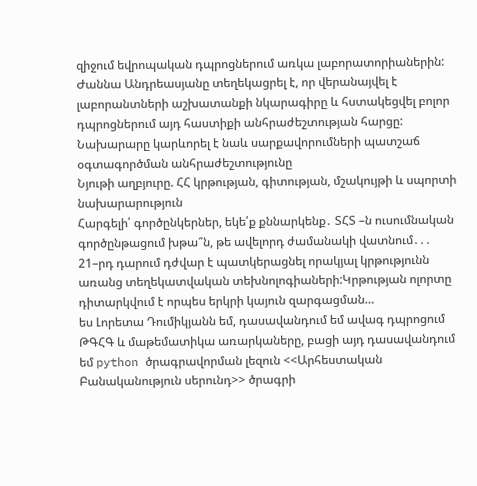զիջում եվրոպական դպրոցներում առկա լաբորատորիաներին:
Ժաննա Անդրեասյանը տեղեկացրել է, որ վերանայվել է լաբորանտների աշխատանքի նկարագիրը և հստակեցվել բոլոր դպրոցներում այդ հաստիքի անհրաժեշտության հարցը: Նախարարը կարևորել է նաև սարքավորումների պատշաճ օգտագործման անհրաժեշտությունը
Նյութի աղբյուրը. ՀՀ կրթության, գիտության, մշակույթի և սպորտի նախարարություն
Հարգելի՛ գործընկերներ, եկե՛ք քննարկենք․ ՏՀՏ –ն ուսումնական գործընթացում խթա՞ն, թե ավելորդ ժամանակի վատնում․․․ 21–րդ դարում դժվար է պատկերացնել որակյալ կրթությունն առանց տեղեկատվական տեխնոլոգիաների:Կրթության ոլորտը դիտարկվում է որպես երկրի կայուն զարգացման…
ես Լորետա Դումիկյանն եմ, դասավանդում եմ ավագ դպրոցում ԹԳՀԳ և մաթեմատիկա առարկաները, բացի այդ դասավանդում եմ python ծրագրավորման լեզուն <<Արհեստական Բանականություն սերունդ>> ծրագրի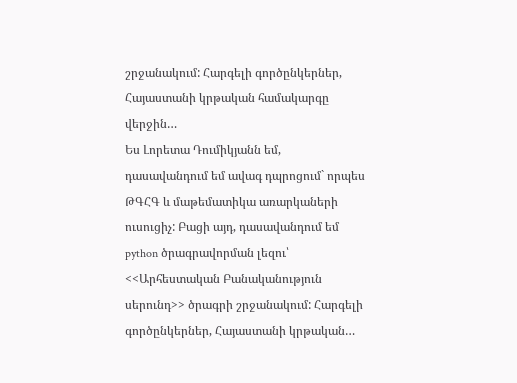շրջանակում: Հարգելի գործընկերներ, Հայաստանի կրթական համակարգը վերջին…
Ես Լորետա Դումիկյանն եմ, դասավանդում եմ ավագ դպրոցում` որպես ԹԳՀԳ և մաթեմատիկա առարկաների ուսուցիչ: Բացի այդ, դասավանդում եմ python ծրագրավորման լեզու՝ <<Արհեստական Բանականություն սերունդ>> ծրագրի շրջանակում: Հարգելի գործընկերներ, Հայաստանի կրթական…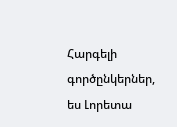Հարգելի գործընկերներ, ես Լորետա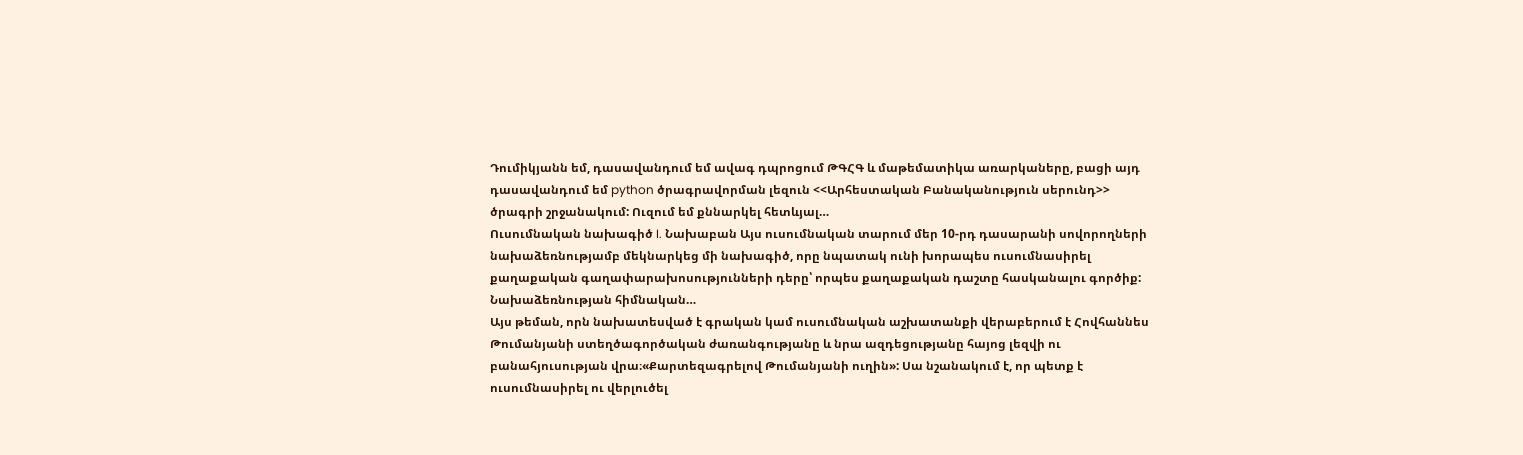Դումիկյանն եմ, դասավանդում եմ ավագ դպրոցում ԹԳՀԳ և մաթեմատիկա առարկաները, բացի այդ դասավանդում եմ python ծրագրավորման լեզուն <<Արհեստական Բանականություն սերունդ>> ծրագրի շրջանակում: Ուզում եմ քննարկել հետևյալ…
Ուսումնական նախագիծ I. Նախաբան Այս ուսումնական տարում մեր 10-րդ դասարանի սովորողների նախաձեռնությամբ մեկնարկեց մի նախագիծ, որը նպատակ ունի խորապես ուսումնասիրել քաղաքական գաղափարախոսությունների դերը՝ որպես քաղաքական դաշտը հասկանալու գործիք: Նախաձեռնության հիմնական…
Այս թեման, որն նախատեսված է գրական կամ ուսումնական աշխատանքի վերաբերում է Հովհաննես Թումանյանի ստեղծագործական ժառանգությանը և նրա ազդեցությանը հայոց լեզվի ու բանահյուսության վրա։«Քարտեզագրելով Թումանյանի ուղին»: Սա նշանակում է, որ պետք է ուսումնասիրել ու վերլուծել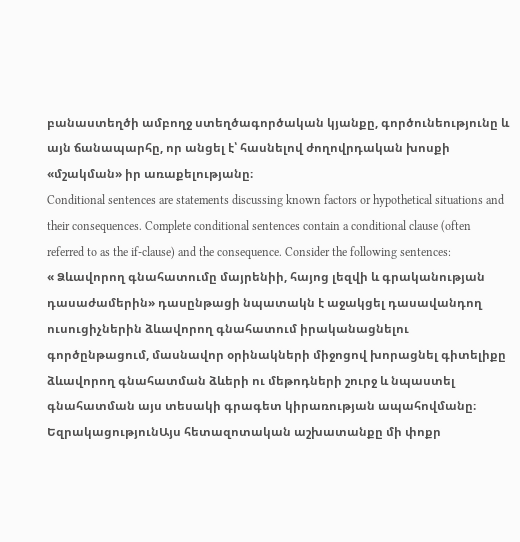բանաստեղծի ամբողջ ստեղծագործական կյանքը, գործունեությունը և այն ճանապարհը, որ անցել է՝ հասնելով ժողովրդական խոսքի «մշակման» իր առաքելությանը։
Conditional sentences are statements discussing known factors or hypothetical situations and their consequences. Complete conditional sentences contain a conditional clause (often referred to as the if-clause) and the consequence. Consider the following sentences:
« Ձևավորող գնահատումը մայրենիի, հայոց լեզվի և գրականության դասաժամերին» դասընթացի նպատակն է աջակցել դասավանդող ուսուցիչներին ձևավորող գնահատում իրականացնելու գործընթացում, մասնավոր օրինակների միջոցով խորացնել գիտելիքը ձևավորող գնահատման ձևերի ու մեթոդների շուրջ և նպաստել գնահատման այս տեսակի գրագետ կիրառության ապահովմանը։
ԵզրակացությունԱյս հետազոտական աշխատանքը մի փոքր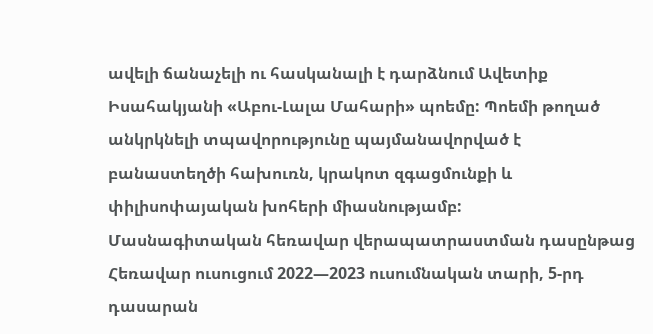ավելի ճանաչելի ու հասկանալի է դարձնում Ավետիք Իսահակյանի «Աբու-Լալա Մահարի» պոեմը: Պոեմի թողած անկրկնելի տպավորությունը պայմանավորված է բանաստեղծի հախուռն, կրակոտ զգացմունքի և փիլիսոփայական խոհերի միասնությամբ:
Մասնագիտական հեռավար վերապատրաստման դասընթաց
Հեռավար ուսուցում 2022—2023 ուսումնական տարի, 5-րդ դասարան